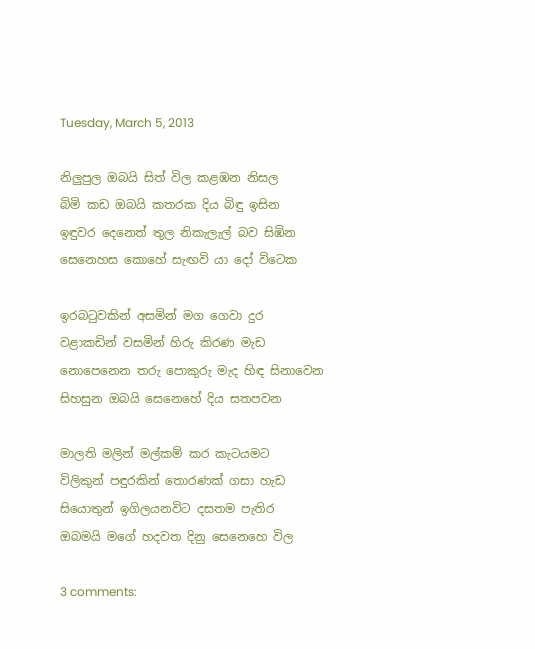Tuesday, March 5, 2013

නිලුපුල ඔබයි සිත් විල කළඹන නිසල
බිමි කඩ ඔබයි කතරක දිය බිඳු ඉසින
ඉඳුවර දෙනෙත් තුල නිකැලැල් බව සිඹින
සෙනෙහස කොහේ සැඟවි යා දෝ විටෙක

ඉරබටුවකින් අසමින් මග ගෙවා දුර
වළාකඩින් වසමින් හිරු කිරණ මැඩ
නොපෙනෙන තරු පොකුරු මැද හිඳ සිනාවෙන
සිහසුන ඔබයි සෙනෙහේ දිය සතපවන

මාලති මලින් මල්කම් කර කැටයමට
විලිකුන් පඳුරකින් තොරණක් ගසා හැඩ
සියොතුන් ඉගිලයනවිට දසතම පැතිර
ඔබමයි මගේ හදවත දිනු සෙනෙහෙ විල

3 comments: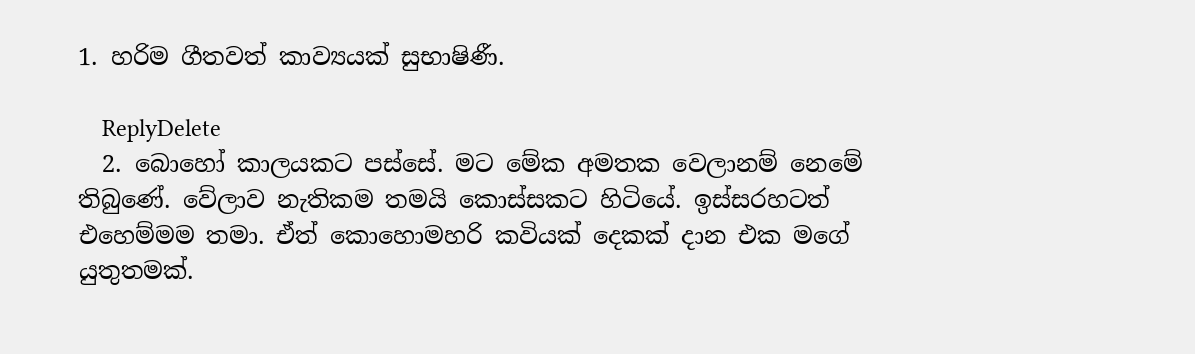1. හරිම ගීතවත් කාව්‍යයක් සුභාෂිණී.

    ReplyDelete
  2. බොහෝ කාලයකට පස්සේ. මට මේක අමතක වෙලානම් නෙමේ තිබුණේ. වේලාව නැතිකම තමයි කොස්සකට හිටියේ. ඉස්සරහටත් එහෙම්මම තමා. ඒත් කොහොමහරි කවියක් දෙකක් දාන එක මගේ යුතුතමක්.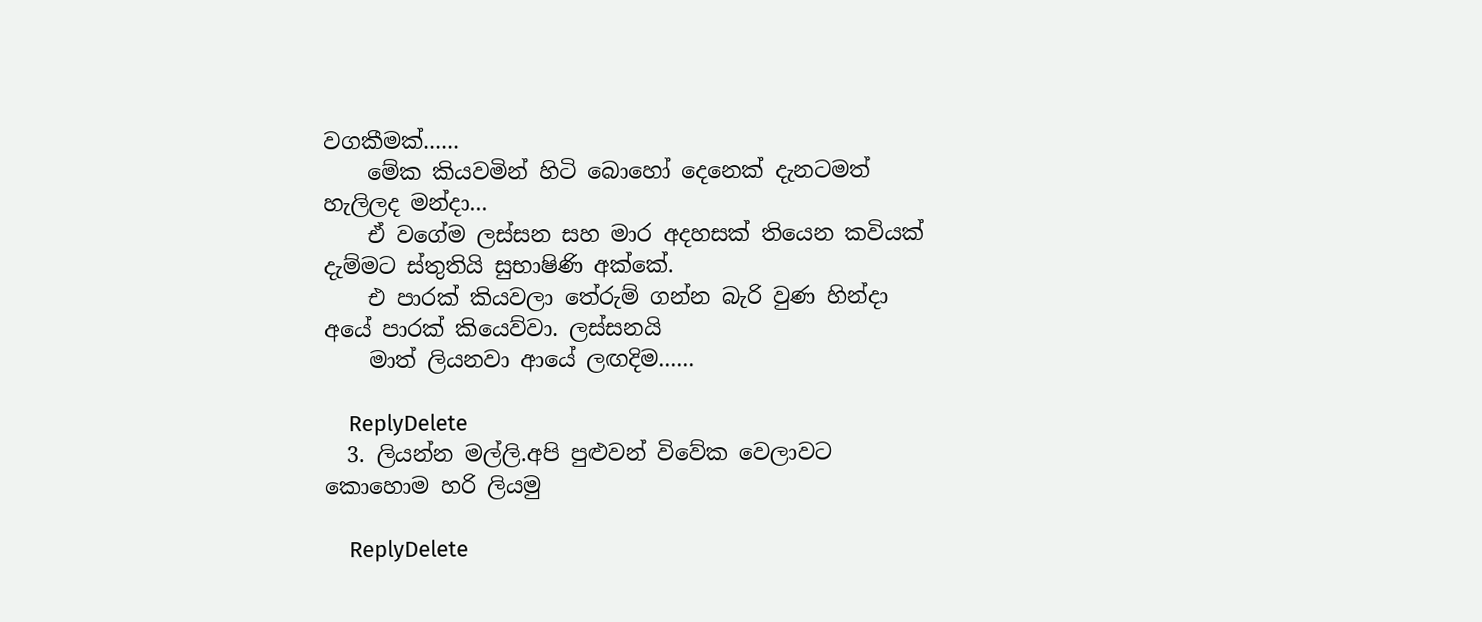වගකීමක්......
    මේක කියවමින් හිටි බොහෝ දෙනෙක් දැනටමත් හැලිලද මන්දා...
    ඒ වගේම ලස්සන සහ මාර අදහසක් තියෙන කවියක් දැම්මට ස්තුතියි සුභාෂිණි අක්කේ.
    එ පාරක් කියවලා තේරුම් ගන්න බැරි වුණ හින්දා අයේ පාරක් කියෙව්වා. ලස්සනයි
    මාත් ලියනවා ආයේ ලඟදිම......

    ReplyDelete
  3. ලියන්න මල්ලි.අපි පුළුවන් විවේක වෙලාවට කොහොම හරි ලියමු

    ReplyDelete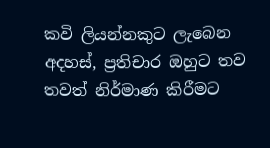කවි ලියන්නකුට ලැබෙන අදහස්, ප්‍රතිචාර ඔහුට තව තවත් නිර්මාණ කිරීමට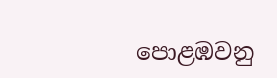පොළඹවනු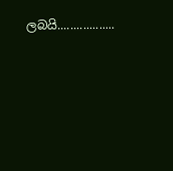ලබයි..................